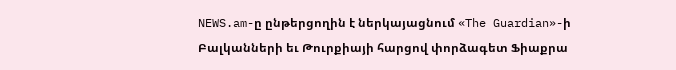NEWS.am-ը ընթերցողին է ներկայացնում «The Guardian»-ի Բալկանների եւ Թուրքիայի հարցով փորձագետ Ֆիաքրա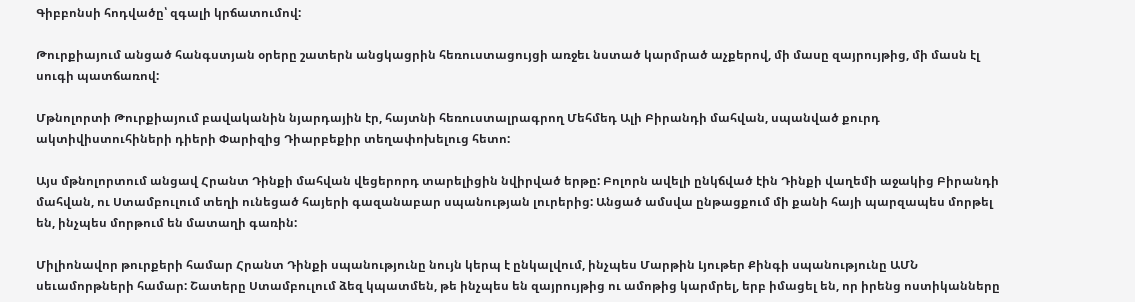Գիբբոնսի հոդվածը՝ զգալի կրճատումով:

Թուրքիայում անցած հանգստյան օրերը շատերն անցկացրին հեռուստացույցի առջեւ նստած կարմրած աչքերով, մի մասը զայրույթից, մի մասն էլ սուգի պատճառով:

Մթնոլորտի Թուրքիայում բավականին նյարդային էր, հայտնի հեռուստալրագրող Մեհմեդ Ալի Բիրանդի մահվան, սպանված քուրդ ակտիվիստուհիների դիերի Փարիզից Դիարբեքիր տեղափոխելուց հետո:

Այս մթնոլորտում անցավ Հրանտ Դինքի մահվան վեցերորդ տարելիցին նվիրված երթը: Բոլորն ավելի ընկճված էին Դինքի վաղեմի աջակից Բիրանդի մահվան, ու Ստամբուլում տեղի ունեցած հայերի գազանաբար սպանության լուրերից: Անցած ամսվա ընթացքում մի քանի հայի պարզապես մորթել են, ինչպես մորթում են մատաղի գառին:

Միլիոնավոր թուրքերի համար Հրանտ Դինքի սպանությունը նույն կերպ է ընկալվում, ինչպես Մարթին Լյութեր Քինգի սպանությունը ԱՄՆ սեւամորթների համար: Շատերը Ստամբուլում ձեզ կպատմեն, թե ինչպես են զայրույթից ու ամոթից կարմրել, երբ իմացել են, որ իրենց ոստիկանները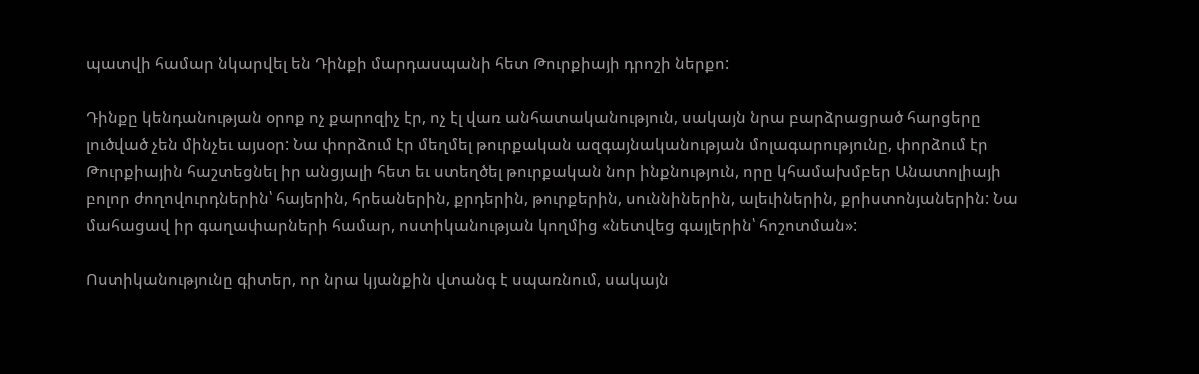պատվի համար նկարվել են Դինքի մարդասպանի հետ Թուրքիայի դրոշի ներքո:

Դինքը կենդանության օրոք ոչ քարոզիչ էր, ոչ էլ վառ անհատականություն, սակայն նրա բարձրացրած հարցերը լուծված չեն մինչեւ այսօր: Նա փորձում էր մեղմել թուրքական ազգայնականության մոլագարությունը, փորձում էր Թուրքիային հաշտեցնել իր անցյալի հետ եւ ստեղծել թուրքական նոր ինքնություն, որը կհամախմբեր Անատոլիայի բոլոր ժողովուրդներին՝ հայերին, հրեաներին, քրդերին, թուրքերին, սուննիներին, ալեւիներին, քրիստոնյաներին: Նա մահացավ իր գաղափարների համար, ոստիկանության կողմից «նետվեց գայլերին՝ հոշոտման»:

Ոստիկանությունը գիտեր, որ նրա կյանքին վտանգ է սպառնում, սակայն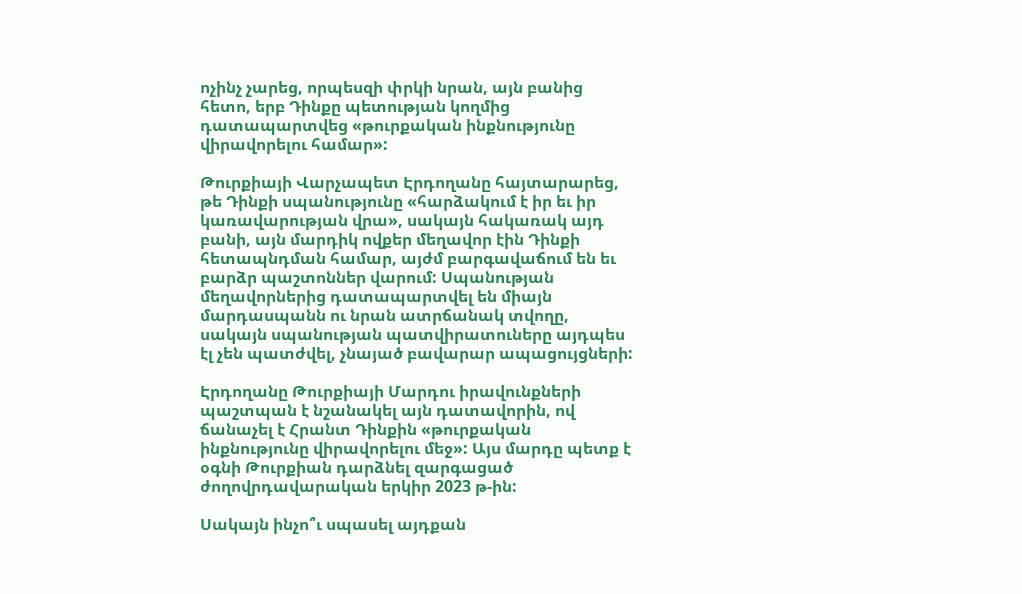ոչինչ չարեց, որպեսզի փրկի նրան, այն բանից հետո, երբ Դինքը պետության կողմից դատապարտվեց «թուրքական ինքնությունը վիրավորելու համար»:

Թուրքիայի Վարչապետ Էրդողանը հայտարարեց, թե Դինքի սպանությունը «հարձակում է իր եւ իր կառավարության վրա», սակայն հակառակ այդ բանի, այն մարդիկ ովքեր մեղավոր էին Դինքի հետապնդման համար, այժմ բարգավաճում են եւ բարձր պաշտոններ վարում: Սպանության մեղավորներից դատապարտվել են միայն մարդասպանն ու նրան ատրճանակ տվողը, սակայն սպանության պատվիրատուները այդպես էլ չեն պատժվել, չնայած բավարար ապացույցների:

Էրդողանը Թուրքիայի Մարդու իրավունքների պաշտպան է նշանակել այն դատավորին, ով ճանաչել է Հրանտ Դինքին «թուրքական ինքնությունը վիրավորելու մեջ»: Այս մարդը պետք է օգնի Թուրքիան դարձնել զարգացած ժողովրդավարական երկիր 2023 թ-ին:

Սակայն ինչո՞ւ սպասել այդքան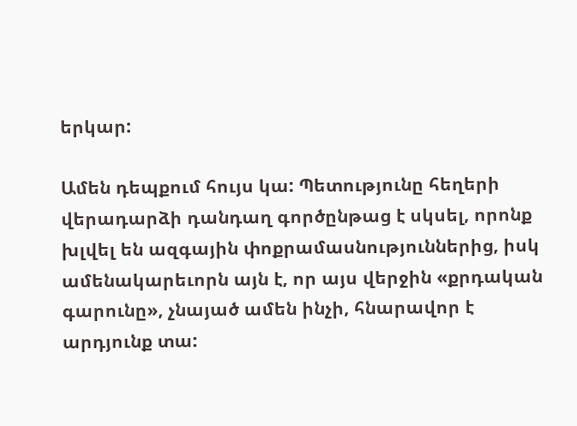երկար:

Ամեն դեպքում հույս կա: Պետությունը հեղերի վերադարձի դանդաղ գործընթաց է սկսել, որոնք խլվել են ազգային փոքրամասնություններից, իսկ ամենակարեւորն այն է, որ այս վերջին «քրդական գարունը», չնայած ամեն ինչի, հնարավոր է արդյունք տա: